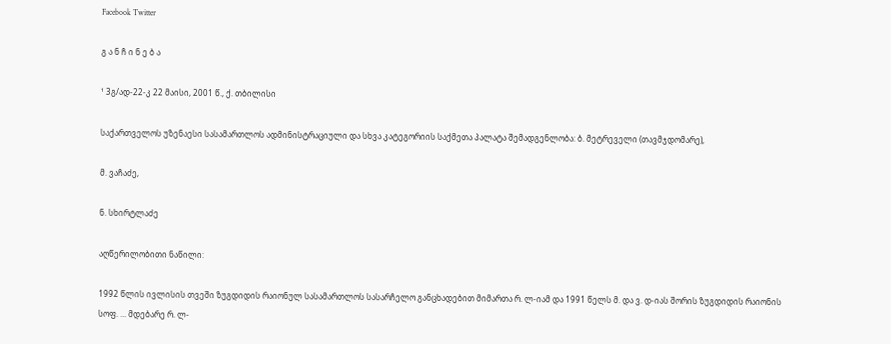Facebook Twitter

გ ა ნ ჩ ი ნ ე ბ ა

¹ 3გ/ად-22-კ 22 მაისი, 2001 წ., ქ. თბილისი

საქართველოს უზენაესი სასამართლოს ადმინისტრაციული და სხვა კატეგორიის საქმეთა პალატა შემადგენლობა: ბ. მეტრეველი (თავმჯდომარე),

მ. ვაჩაძე,

ნ. სხირტლაძე

აღწერილობითი ნაწილი:

1992 წლის ივლისის თვეში ზუგდიდის რაიონულ სასამართლოს სასარჩელო განცხადებით მიმართა რ. ლ-იამ და 1991 წელს მ. და ვ. დ-იას შორის ზუგდიდის რაიონის სოფ. ... მდებარე რ. ლ-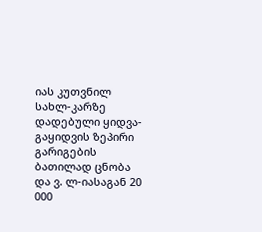იას კუთვნილ სახლ-კარზე დადებული ყიდვა-გაყიდვის ზეპირი გარიგების ბათილად ცნობა და ვ. ლ-იასაგან 20 000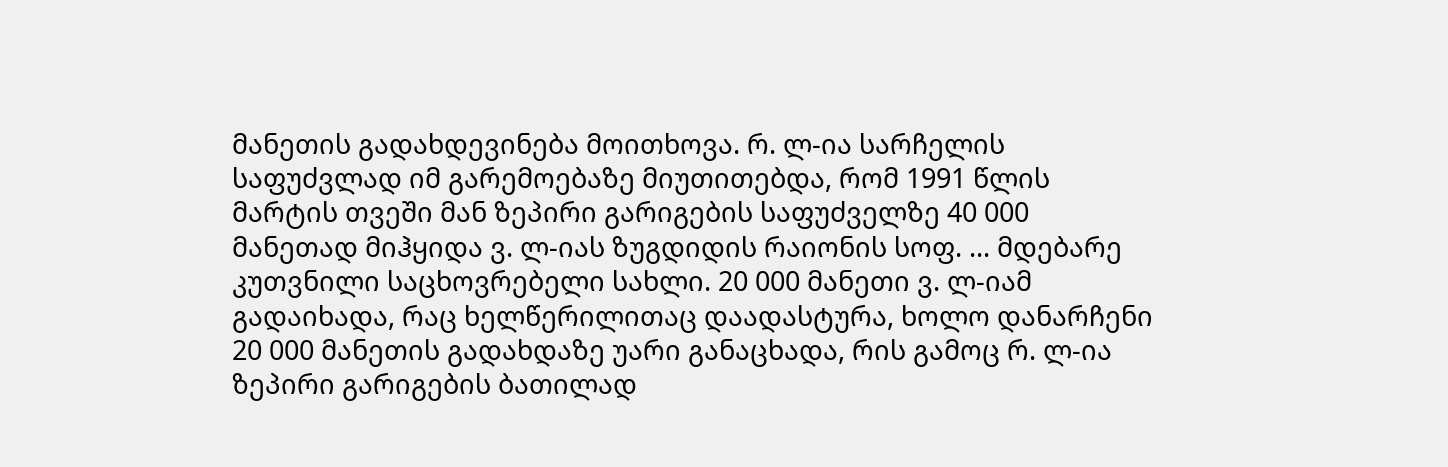მანეთის გადახდევინება მოითხოვა. რ. ლ-ია სარჩელის საფუძვლად იმ გარემოებაზე მიუთითებდა, რომ 1991 წლის მარტის თვეში მან ზეპირი გარიგების საფუძველზე 40 000 მანეთად მიჰყიდა ვ. ლ-იას ზუგდიდის რაიონის სოფ. ... მდებარე კუთვნილი საცხოვრებელი სახლი. 20 000 მანეთი ვ. ლ-იამ გადაიხადა, რაც ხელწერილითაც დაადასტურა, ხოლო დანარჩენი 20 000 მანეთის გადახდაზე უარი განაცხადა, რის გამოც რ. ლ-ია ზეპირი გარიგების ბათილად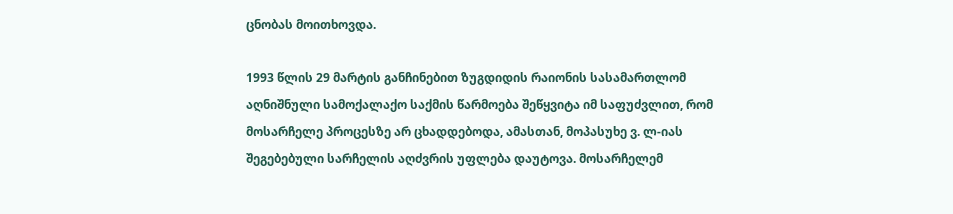ცნობას მოითხოვდა.

1993 წლის 29 მარტის განჩინებით ზუგდიდის რაიონის სასამართლომ აღნიშნული სამოქალაქო საქმის წარმოება შეწყვიტა იმ საფუძვლით, რომ მოსარჩელე პროცესზე არ ცხადდებოდა, ამასთან, მოპასუხე ვ. ლ-იას შეგებებული სარჩელის აღძვრის უფლება დაუტოვა. მოსარჩელემ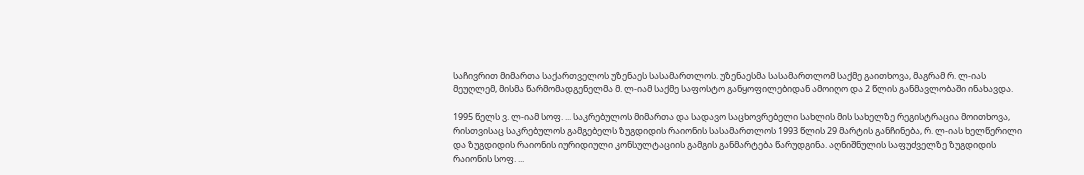საჩივრით მიმართა საქართველოს უზენაეს სასამართლოს. უზენაესმა სასამართლომ საქმე გაითხოვა, მაგრამ რ. ლ-იას მეუღლემ, მისმა წარმომადგენელმა მ. ლ-იამ საქმე საფოსტო განყოფილებიდან ამოიღო და 2 წლის განმავლობაში ინახავდა.

1995 წელს ვ. ლ-იამ სოფ. ... საკრებულოს მიმართა და სადავო საცხოვრებელი სახლის მის სახელზე რეგისტრაცია მოითხოვა, რისთვისაც საკრებულოს გამგებელს ზუგდიდის რაიონის სასამართლოს 1993 წლის 29 მარტის განჩინება, რ. ლ-იას ხელწერილი და ზუგდიდის რაიონის იურიდიული კონსულტაციის გამგის განმარტება წარუდგინა. აღნიშნულის საფუძველზე ზუგდიდის რაიონის სოფ. ...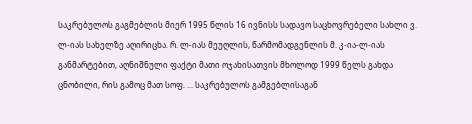საკრებულოს გაგმებლის მიერ 1995 წლის 16 ივნისს სადავო საცხოვრებელი სახლი ვ. ლ-იას სახელზე აღირიცხა. რ. ლ-იას მეუღლის, წარმომადგენლის მ. კ-ია-ლ-იას განმარტებით, აღნიშნული ფაქტი მათი ოჯახისათვის მხოლოდ 1999 წელს გახდა ცნობილი, რის გამოც მათ სოფ. ... საკრებულოს გამგებლისაგან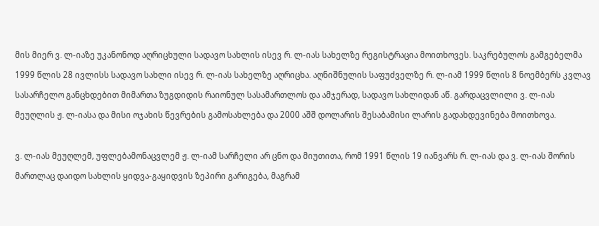მის მიერ ვ. ლ-იაზე უკანონოდ აღრიცხული სადავო სახლის ისევ რ. ლ-იას სახელზე რეგისტრაცია მოითხოვეს. საკრებულოს გამგებელმა 1999 წლის 28 ივლისს სადავო სახლი ისევ რ. ლ-იას სახელზე აღრიცხა. აღნიშნულის საფუძველზე რ. ლ-იამ 1999 წლის 8 ნოემბერს კვლავ სასარჩელო განცხდებით მიმართა ზუგდიდის რაიონულ სასამართლოს და ამჯერად, სადავო სახლიდან აწ. გარდაცვლილი ვ. ლ-იას მეუღლის ჟ. ლ-იასა და მისი ოჯახის წევრების გამოსახლება და 2000 აშშ დოლარის შესაბამისი ლარის გადახდევინება მოითხოვა.

ვ. ლ-იას მეუღლემ, უფლებამონაცვლემ ჟ. ლ-იამ სარჩელი არ ცნო და მიუთითა, რომ 1991 წლის 19 იანვარს რ. ლ-იას და ვ. ლ-იას შორის მართლაც დაიდო სახლის ყიდვა-გაყიდვის ზეპირი გარიგება, მაგრამ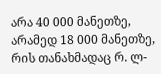არა 40 000 მანეთზე, არამედ 18 000 მანეთზე, რის თანახმადაც რ. ლ-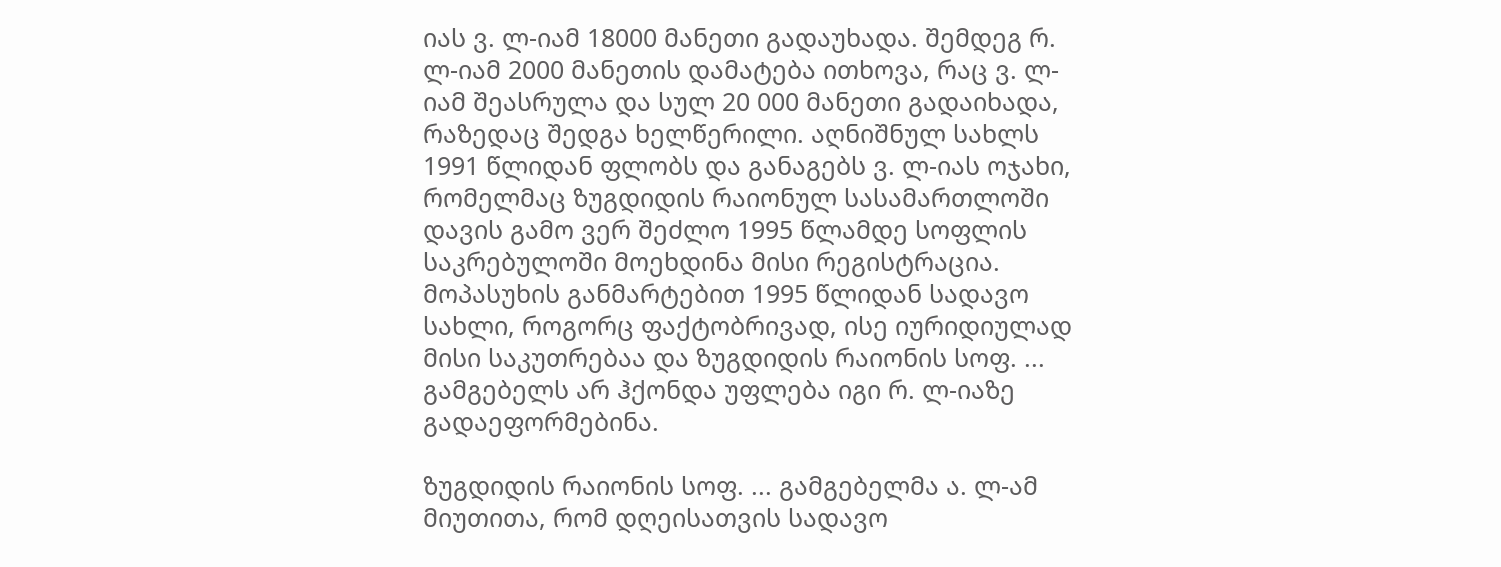იას ვ. ლ-იამ 18000 მანეთი გადაუხადა. შემდეგ რ. ლ-იამ 2000 მანეთის დამატება ითხოვა, რაც ვ. ლ-იამ შეასრულა და სულ 20 000 მანეთი გადაიხადა, რაზედაც შედგა ხელწერილი. აღნიშნულ სახლს 1991 წლიდან ფლობს და განაგებს ვ. ლ-იას ოჯახი, რომელმაც ზუგდიდის რაიონულ სასამართლოში დავის გამო ვერ შეძლო 1995 წლამდე სოფლის საკრებულოში მოეხდინა მისი რეგისტრაცია. მოპასუხის განმარტებით 1995 წლიდან სადავო სახლი, როგორც ფაქტობრივად, ისე იურიდიულად მისი საკუთრებაა და ზუგდიდის რაიონის სოფ. ... გამგებელს არ ჰქონდა უფლება იგი რ. ლ-იაზე გადაეფორმებინა.

ზუგდიდის რაიონის სოფ. ... გამგებელმა ა. ლ-ამ მიუთითა, რომ დღეისათვის სადავო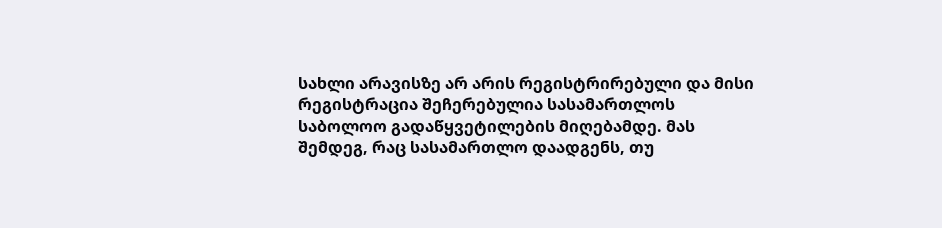სახლი არავისზე არ არის რეგისტრირებული და მისი რეგისტრაცია შეჩერებულია სასამართლოს საბოლოო გადაწყვეტილების მიღებამდე. მას შემდეგ, რაც სასამართლო დაადგენს, თუ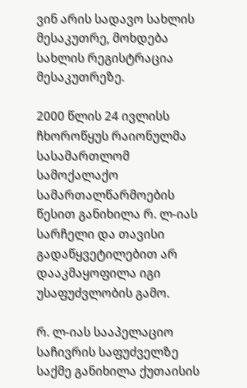ვინ არის სადავო სახლის მესაკუთრე, მოხდება სახლის რეგისტრაცია მესაკუთრეზე.

2000 წლის 24 ივლისს ჩხოროწყუს რაიონულმა სასამართლომ სამოქალაქო სამართალწარმოების წესით განიხილა რ. ლ-იას სარჩელი და თავისი გადაწყვეტილებით არ დააკმაყოფილა იგი უსაფუძვლობის გამო.

რ. ლ-იას სააპელაციო საჩივრის საფუძველზე საქმე განიხილა ქუთაისის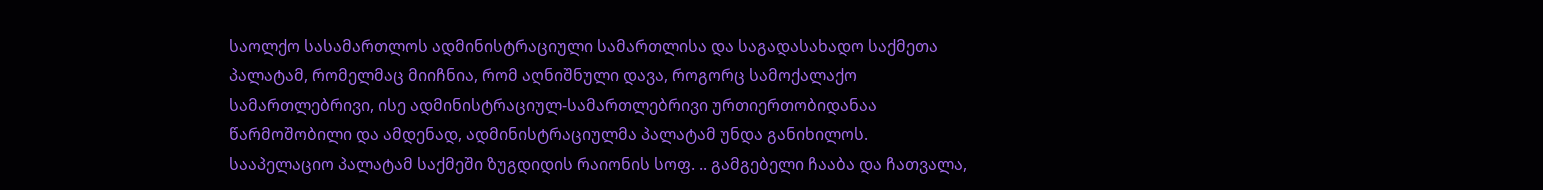საოლქო სასამართლოს ადმინისტრაციული სამართლისა და საგადასახადო საქმეთა პალატამ, რომელმაც მიიჩნია, რომ აღნიშნული დავა, როგორც სამოქალაქო სამართლებრივი, ისე ადმინისტრაციულ-სამართლებრივი ურთიერთობიდანაა წარმოშობილი და ამდენად, ადმინისტრაციულმა პალატამ უნდა განიხილოს. სააპელაციო პალატამ საქმეში ზუგდიდის რაიონის სოფ. .. გამგებელი ჩააბა და ჩათვალა,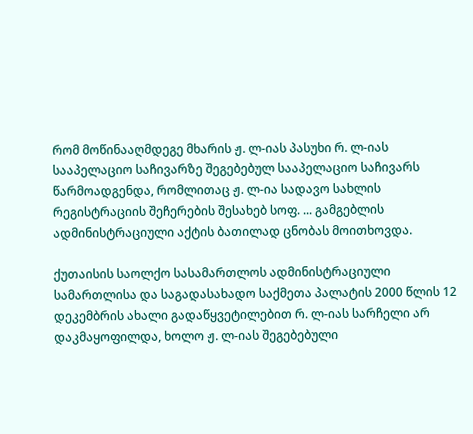რომ მოწინააღმდეგე მხარის ჟ. ლ-იას პასუხი რ. ლ-იას სააპელაციო საჩივარზე შეგებებულ სააპელაციო საჩივარს წარმოადგენდა, რომლითაც ჟ. ლ-ია სადავო სახლის რეგისტრაციის შეჩერების შესახებ სოფ. ... გამგებლის ადმინისტრაციული აქტის ბათილად ცნობას მოითხოვდა.

ქუთაისის საოლქო სასამართლოს ადმინისტრაციული სამართლისა და საგადასახადო საქმეთა პალატის 2000 წლის 12 დეკემბრის ახალი გადაწყვეტილებით რ. ლ-იას სარჩელი არ დაკმაყოფილდა, ხოლო ჟ. ლ-იას შეგებებული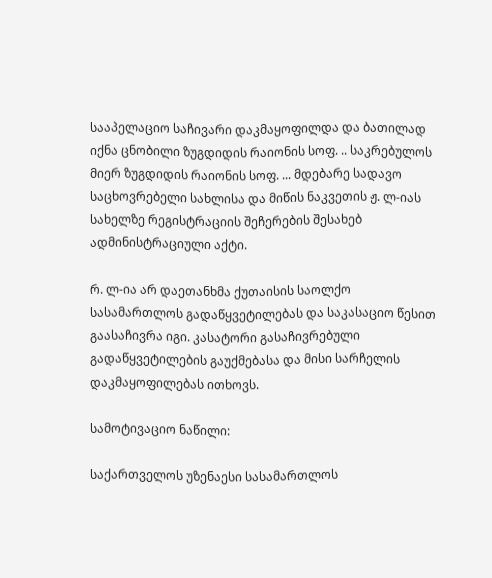სააპელაციო საჩივარი დაკმაყოფილდა და ბათილად იქნა ცნობილი ზუგდიდის რაიონის სოფ. .. საკრებულოს მიერ ზუგდიდის რაიონის სოფ. ... მდებარე სადავო საცხოვრებელი სახლისა და მიწის ნაკვეთის ჟ. ლ-იას სახელზე რეგისტრაციის შეჩერების შესახებ ადმინისტრაციული აქტი.

რ. ლ-ია არ დაეთანხმა ქუთაისის საოლქო სასამართლოს გადაწყვეტილებას და საკასაციო წესით გაასაჩივრა იგი. კასატორი გასაჩივრებული გადაწყვეტილების გაუქმებასა და მისი სარჩელის დაკმაყოფილებას ითხოვს.

სამოტივაციო ნაწილი:

საქართველოს უზენაესი სასამართლოს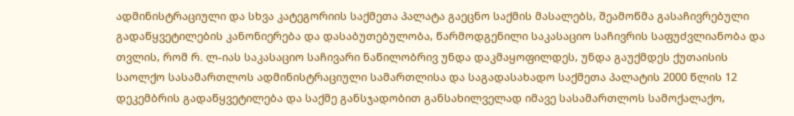ადმინისტრაციული და სხვა კატეგორიის საქმეთა პალატა გაეცნო საქმის მასალებს, შეამოწმა გასაჩივრებული გადაწყვეტილების კანონიერება და დასაბუთებულობა, წარმოდგენილი საკასაციო საჩივრის საფუძვლიანობა და თვლის, რომ რ. ლ-იას საკასაციო საჩივარი ნაწილობრივ უნდა დაკმაყოფილდეს, უნდა გაუქმდეს ქუთაისის საოლქო სასამართლოს ადმინისტრაციული სამართლისა და საგადასახადო საქმეთა პალატის 2000 წლის 12 დეკემბრის გადაწყვეტილება და საქმე განსჯადობით განსახილველად იმავე სასამართლოს სამოქალაქო,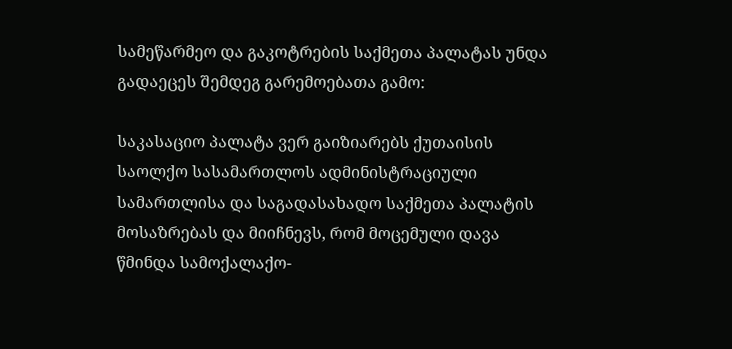სამეწარმეო და გაკოტრების საქმეთა პალატას უნდა გადაეცეს შემდეგ გარემოებათა გამო:

საკასაციო პალატა ვერ გაიზიარებს ქუთაისის საოლქო სასამართლოს ადმინისტრაციული სამართლისა და საგადასახადო საქმეთა პალატის მოსაზრებას და მიიჩნევს, რომ მოცემული დავა წმინდა სამოქალაქო-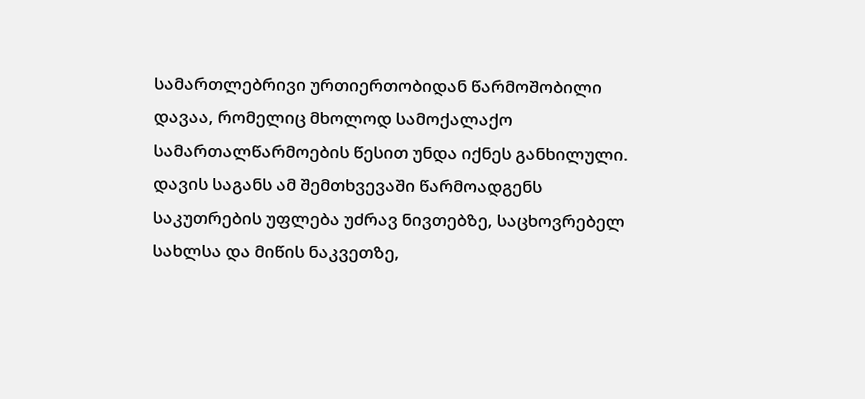სამართლებრივი ურთიერთობიდან წარმოშობილი დავაა, რომელიც მხოლოდ სამოქალაქო სამართალწარმოების წესით უნდა იქნეს განხილული. დავის საგანს ამ შემთხვევაში წარმოადგენს საკუთრების უფლება უძრავ ნივთებზე, საცხოვრებელ სახლსა და მიწის ნაკვეთზე,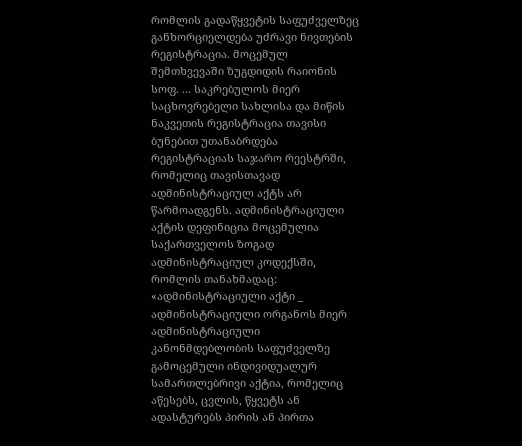რომლის გადაწყვეტის საფუძველზეც განხორციელდება უძრავი ნივთების რეგისტრაცია. მოცემულ შემთხვევაში ზუგდიდის რაიონის სოფ. ... საკრებულოს მიერ საცხოვრებელი სახლისა და მიწის ნაკვეთის რეგისტრაცია თავისი ბუნებით უთანაბრდება რეგისტრაციას საჯარო რეესტრში, რომელიც თავისთავად ადმინისტრაციულ აქტს არ წარმოადგენს. ადმინისტრაციული აქტის დეფინიცია მოცემულია საქართველოს ზოგად ადმინისტრაციულ კოდექსში, რომლის თანახმადაც: «ადმინისტრაციული აქტი _ ადმინისტრაციული ორგანოს მიერ ადმინისტრაციული კანონმდებლობის საფუძველზე გამოცემული ინდივიდუალურ სამართლებრივი აქტია, რომელიც აწესებს, ცვლის, წყვეტს ან ადასტურებს პირის ან პირთა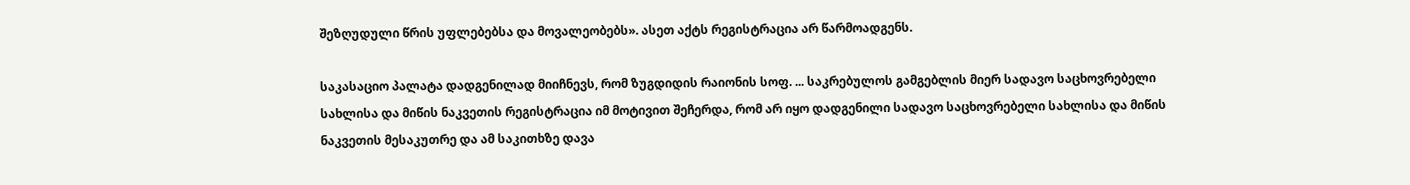შეზღუდული წრის უფლებებსა და მოვალეობებს». ასეთ აქტს რეგისტრაცია არ წარმოადგენს.

საკასაციო პალატა დადგენილად მიიჩნევს, რომ ზუგდიდის რაიონის სოფ. ... საკრებულოს გამგებლის მიერ სადავო საცხოვრებელი სახლისა და მიწის ნაკვეთის რეგისტრაცია იმ მოტივით შეჩერდა, რომ არ იყო დადგენილი სადავო საცხოვრებელი სახლისა და მიწის ნაკვეთის მესაკუთრე და ამ საკითხზე დავა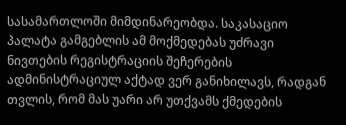სასამართლოში მიმდინარეობდა. საკასაციო პალატა გამგებლის ამ მოქმედებას უძრავი ნივთების რეგისტრაციის შეჩერების ადმინისტრაციულ აქტად ვერ განიხილავს, რადგან თვლის, რომ მას უარი არ უთქვამს ქმედების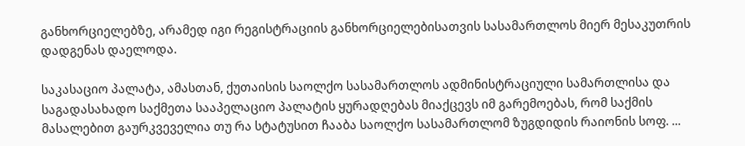განხორციელებზე, არამედ იგი რეგისტრაციის განხორციელებისათვის სასამართლოს მიერ მესაკუთრის დადგენას დაელოდა.

საკასაციო პალატა, ამასთან, ქუთაისის საოლქო სასამართლოს ადმინისტრაციული სამართლისა და საგადასახადო საქმეთა სააპელაციო პალატის ყურადღებას მიაქცევს იმ გარემოებას, რომ საქმის მასალებით გაურკვეველია თუ რა სტატუსით ჩააბა საოლქო სასამართლომ ზუგდიდის რაიონის სოფ. ...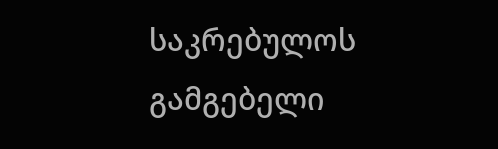საკრებულოს გამგებელი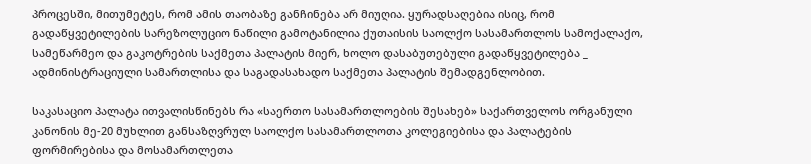პროცესში, მითუმეტეს, რომ ამის თაობაზე განჩინება არ მიუღია. ყურადსაღებია ისიც, რომ გადაწყვეტილების სარეზოლუციო ნაწილი გამოტანილია ქუთაისის საოლქო სასამართლოს სამოქალაქო, სამეწარმეო და გაკოტრების საქმეთა პალატის მიერ, ხოლო დასაბუთებული გადაწყვეტილება _ ადმინისტრაციული სამართლისა და საგადასახადო საქმეთა პალატის შემადგენლობით.

საკასაციო პალატა ითვალისწინებს რა «საერთო სასამართლოების შესახებ» საქართველოს ორგანული კანონის მე-20 მუხლით განსაზღვრულ საოლქო სასამართლოთა კოლეგიებისა და პალატების ფორმირებისა და მოსამართლეთა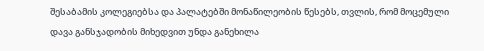შესაბამის კოლეგიებსა და პალატებში მონაწილეობის წესებს, თვლის, რომ მოცემული დავა განსჯადობის მიხედვით უნდა განეხილა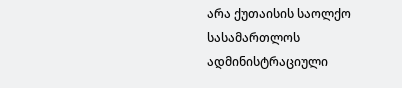არა ქუთაისის საოლქო სასამართლოს ადმინისტრაციული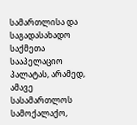სამართლისა და საგადასახადო საქმეთა სააპელაციო პალატას, არამედ, ამავე სასამართლოს სამოქალაქო,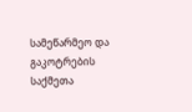სამეწარმეო და გაკოტრების საქმეთა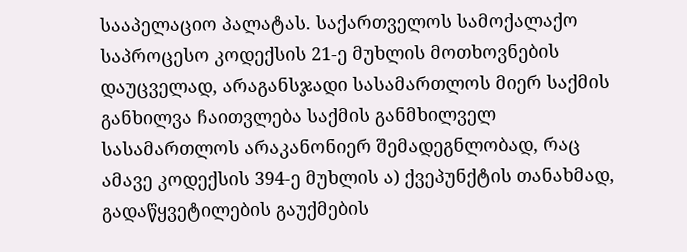სააპელაციო პალატას. საქართველოს სამოქალაქო საპროცესო კოდექსის 21-ე მუხლის მოთხოვნების დაუცველად, არაგანსჯადი სასამართლოს მიერ საქმის განხილვა ჩაითვლება საქმის განმხილველ სასამართლოს არაკანონიერ შემადეგნლობად, რაც ამავე კოდექსის 394-ე მუხლის ა) ქვეპუნქტის თანახმად, გადაწყვეტილების გაუქმების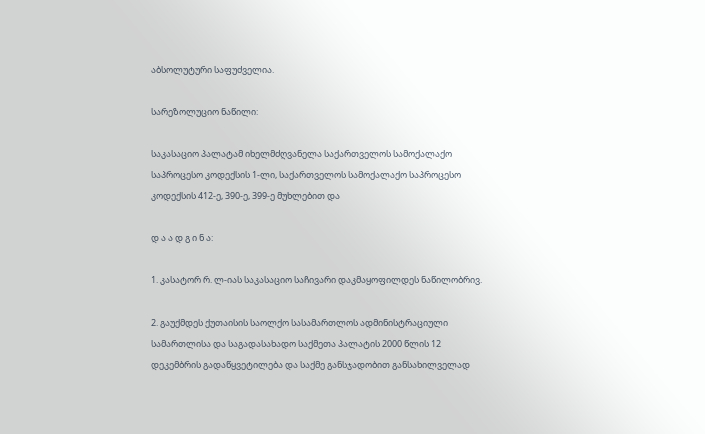აბსოლუტური საფუძველია.

სარეზოლუციო ნაწილი:

საკასაციო პალატამ იხელმძღვანელა საქართველოს სამოქალაქო საპროცესო კოდექსის 1-ლი, საქართველოს სამოქალაქო საპროცესო კოდექსის 412-ე, 390-ე, 399-ე მუხლებით და

დ ა ა დ გ ი ნ ა:

1. კასატორ რ. ლ-იას საკასაციო საჩივარი დაკმაყოფილდეს ნაწილობრივ.

2. გაუქმდეს ქუთაისის საოლქო სასამართლოს ადმინისტრაციული სამართლისა და საგადასახადო საქმეთა პალატის 2000 წლის 12 დეკემბრის გადაწყვეტილება და საქმე განსჯადობით განსახილველად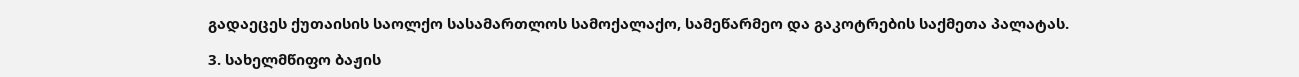გადაეცეს ქუთაისის საოლქო სასამართლოს სამოქალაქო, სამეწარმეო და გაკოტრების საქმეთა პალატას.

3. სახელმწიფო ბაჟის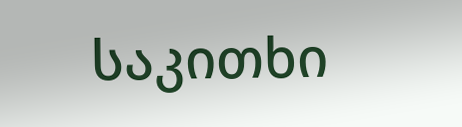საკითხი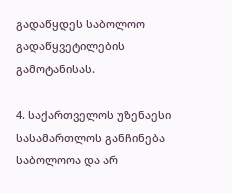გადაწყდეს საბოლოო გადაწყვეტილების გამოტანისას.

4. საქართველოს უზენაესი სასამართლოს განჩინება საბოლოოა და არ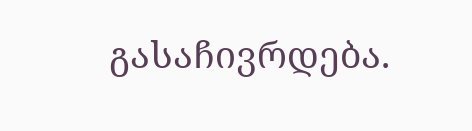გასაჩივრდება.